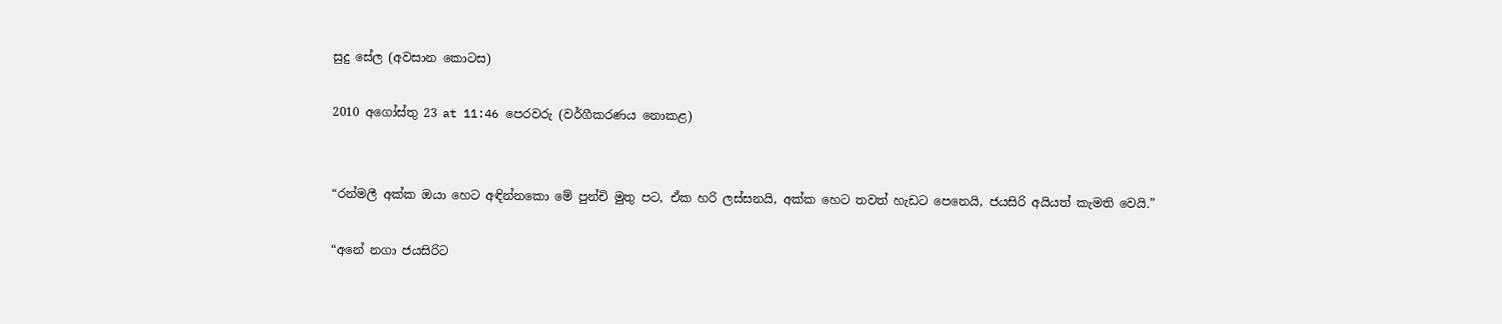සුදු සේල (අවසාන කොටස)

2010 අගෝස්තු 23 at 11:46 පෙරවරු (වර්ගීකරණය නොකළ)


“රන්මලී අක්ක ඔයා හෙට අඳින්නකො මේ පුන්චි මුතු පට, ඒක හරි ලස්සනයි, අක්ක හෙට තවත් හැඩට පෙනෙයි, ජයසිරි අයියත් කැමති වෙයි.”

“අනේ නගා ජයසිරිට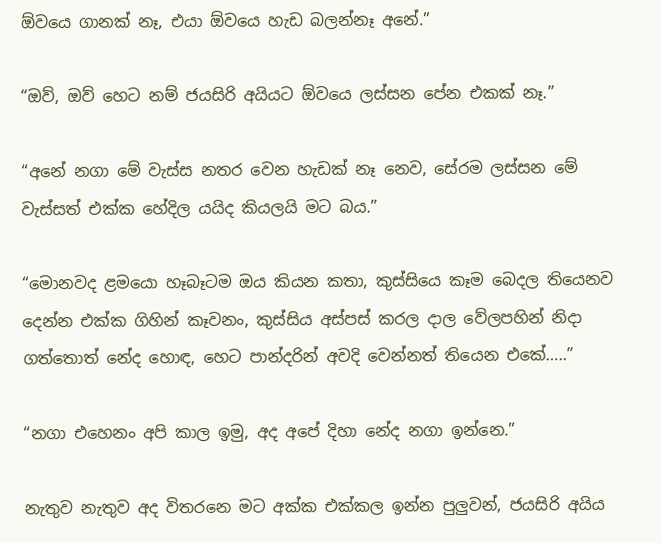ඕවයෙ ගානක් නෑ, එයා ඕවයෙ හැඩ බලන්නෑ අනේ.”

“ඔව්, ඔව් හෙට නම් ජයසිරි අයියට ඕවයෙ ලස්සන පේන එකක් නෑ.”

“අනේ නගා මේ වැස්ස නතර වෙන හැඩක් නෑ නෙව, සේරම ලස්සන මේ වැස්සත් එක්ක හේදිල යයිද කියලයි මට බය.”

“මොනවද ළමයො හෑබෑටම ඔය කියන කතා, කුස්සියෙ කෑම බෙදල තියෙනව දෙන්න එක්ක ගිහින් කෑවනං, කුස්සිය අස්පස් කරල දාල වේලපහින් නිදා ගත්තොත් නේද හොඳ, හෙට පාන්දරින් අවදි වෙන්නත් තියෙන එකේ…..”

“නගා එහෙනං අපි කාල ඉමු, අද අපේ දිහා නේද නගා ඉන්නෙ.”

නැතුව නැතුව අද විතරනෙ මට අක්ක එක්කල ඉන්න පුලුවන්, ජයසිරි අයිය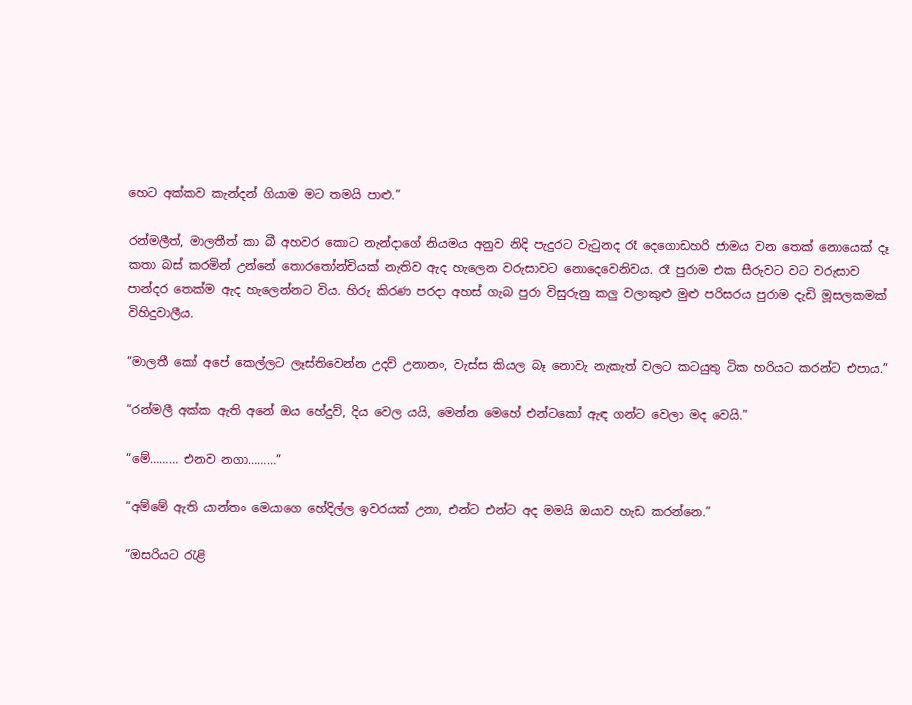හෙට අක්කව කැන්දන් ගියාම මට තමයි පාළු.”

රන්මලීත්, මාලතීත් කා බී අහවර කොට නැන්දාගේ නියමය අනුව නිදි පැදුරට වැටුනද රෑ දෙගොඩහරි ජාමය වන තෙක් නොයෙක් දෑ කතා බස් කරමින් උන්නේ තොරතෝන්චියක් නැතිව ඇද හැලෙන වරුසාවට නොදෙවෙනිවය. රෑ පුරාම එක සීරුවට වට වරුසාව පාන්දර තෙක්ම ඇද හැලෙන්නට විය. හිරු කිරණ පරදා අහස් ගැබ පුරා විසුරුනු කලු වලාකුළු මුළු පරිසරය පුරාම දැඩි මූසලකමක් විහිදුවාලීය.

“මාලතී කෝ අපේ කෙල්ලට ලෑස්තිවෙන්න උදව් උනානං, වැස්ස කියල බෑ නොවැ නැකැත් වලට කටයුතු ටික හරියට කරන්ට එපාය.”

“රන්මලී අක්ක ඇති අනේ ඔය හේදුව්, දිය වෙල යයි, මෙන්න මෙහේ එන්ටකෝ ඇඳ ගන්ට වෙලා මද වෙයි.”

“මේ……… එනව නගා………”

“අම්මේ ඇති යාන්තං මෙයාගෙ හේදිල්ල ඉවරයක් උනා, එන්ට එන්ට අද මමයි ඔයාව හැඩ කරන්නෙ.”

“ඔසරියට රැළි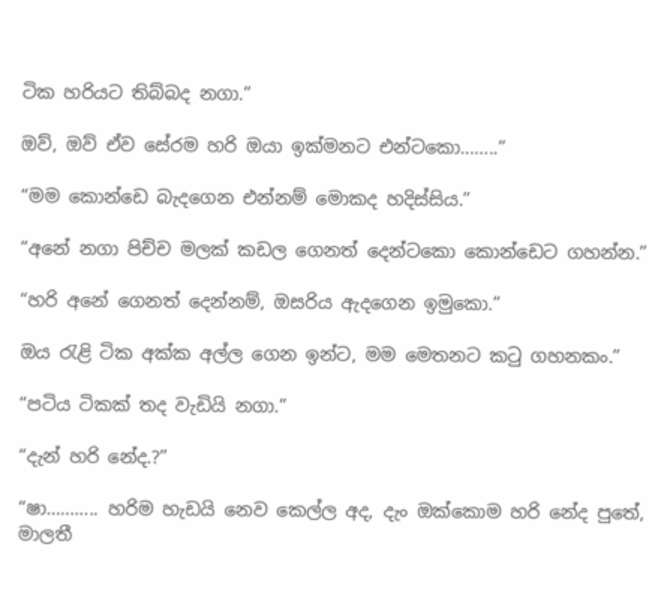ටික හරියට තිබ්බද නගා.”

ඔව්, ඔව් ඒව සේරම හරි ඔයා ඉක්මනට එන්ටකො……..”

“මම කොන්ඩෙ බැදගෙන එන්නම් මොකද හදිස්සිය.”

“අනේ නගා පිච්ච මලක් කඩල ගෙනත් දෙන්ටකො කොන්ඩෙට ගහන්න.”

“හරි අනේ ගෙනත් දෙන්නම්, ඔසරිය ඇදගෙන ඉමුකො.”

ඔය රැළි ටික අක්ක අල්ල ගෙන ඉන්ට, මම මෙතනට කටු ගහනකං.”

“පටිය ටිකක් තද වැඩියි නගා.”

“දැන් හරි නේද.?”

“ෂා……….. හරිම හැඩයි නෙව කෙල්ල අද, දැං ඔක්කොම හරි නේද පුතේ, මාලතී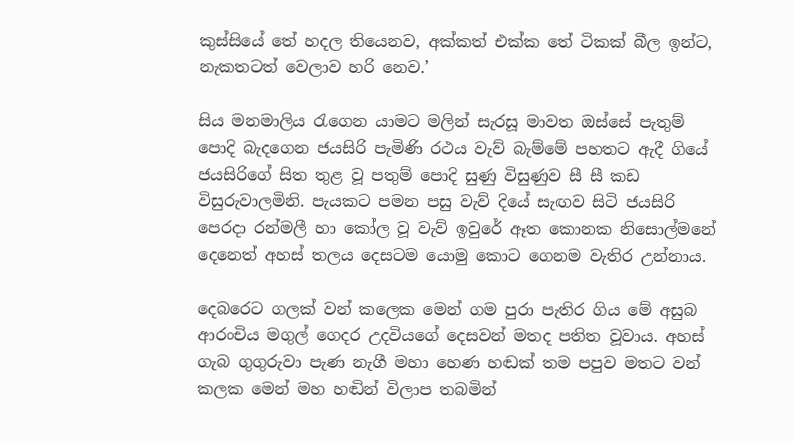කුස්සියේ තේ හදල තියෙනව, අක්කත් එක්ක තේ ටිකක් බීල ඉන්ට, නැකතටත් වෙලාව හරි නෙව.’

සිය මනමාලිය රැගෙන යාමට මලින් සැරසූ මාවත ඔස්සේ පැතුම් පොදි බැදගෙන ජයසිරි පැමිණි රථය වැව් බැම්මේ පහතට ඇදී ගියේ ජයසිරිගේ සිත තුළ වූ පතුම් පොදි සුණු විසුණුව සී සී කඩ විසුරුවාලමිනි. පැයකට පමන පසු වැව් දියේ සැඟව සිටි ජයසිරි පෙරදා රන්මලී හා කෝල වූ වැව් ඉවුරේ ඈත කොනක නිසොල්මනේ දෙනෙත් අහස් තලය දෙසටම යොමු කොට ගෙනම වැතිර උන්නාය.

දෙබරෙට ගලක් වන් කලෙක මෙන් ගම පුරා පැතිර ගිය මේ අසුබ ආරංචිය මගුල් ගෙදර උදවියගේ දෙසවන් මතද පතිත වූවාය. අහස් ගැබ ගුගුරුවා පැණ නැගී මහා හෙණ හඬක් තම පපුව මතට වන් කලක මෙන් මහ හඬින් විලාප තබමින්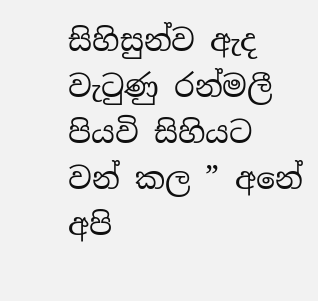සිහිසුන්ව ඇද වැටුණු රන්මලී පියවි සිහියට වන් කල ” අනේ අපි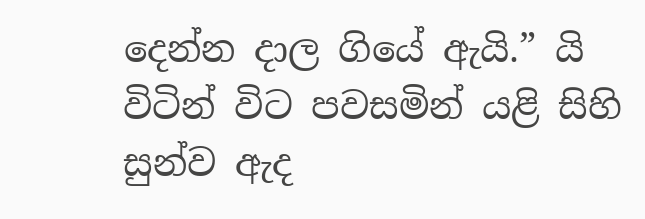දෙන්න දාල ගියේ ඇයි.” යි විටින් විට පවසමින් යළි සිහි සුන්ව ඇද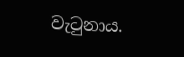වැටුනාය.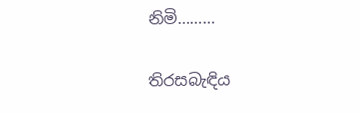නිමි………

තිරසබැඳිය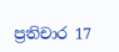ප්‍රතිචාර 17